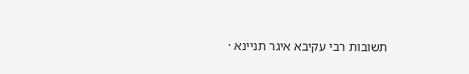תשובות רבי עקיבא איגר תניינא ·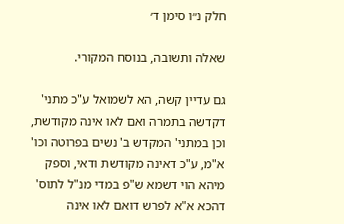חלק נ״ו סימן ד׳

שאלה ותשובה, בנוסח המקורי.

גם עדיין קשה, הא לשמואל ע"כ מתני' דקדשה בתמרה ואם לאו אינה מקודשת, וכן במתני' המקדש ב' נשים בפרוטה וכו' א"מ, ע"כ דאינה מקודשת ודאי, וספק מיהא הוי דשמא ש"פ במדי מנ"ל לתוס' דהכא א"א לפרש דואם לאו אינה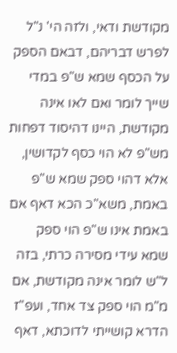מקודשת ודאי, ולזה הי' נ"ל לפרש דבריהם, דבאם הספק על הכסף שמא ש"פ במדי שייך לומר ואם לאו אינה מקודשת, היינו דהיסוד דפחות מש"פ לא הוי כסף לקדושין, אלא דהוי ספק שמא ש"פ באמת, משא"כ הכא דאף אם באמת אינו ש"פ הוי ספק שמא עידי מסירה כרתי, בזה ל"ש לומר אינה מקודשת, אם מ"מ הוי ספק צד אחד, ועפ"ז הדרא קושייתי לדוכתא, דאף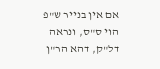אם אין בנייר ש"פ הוי ס"ס, ונראה דל"ק, דהא הר"ן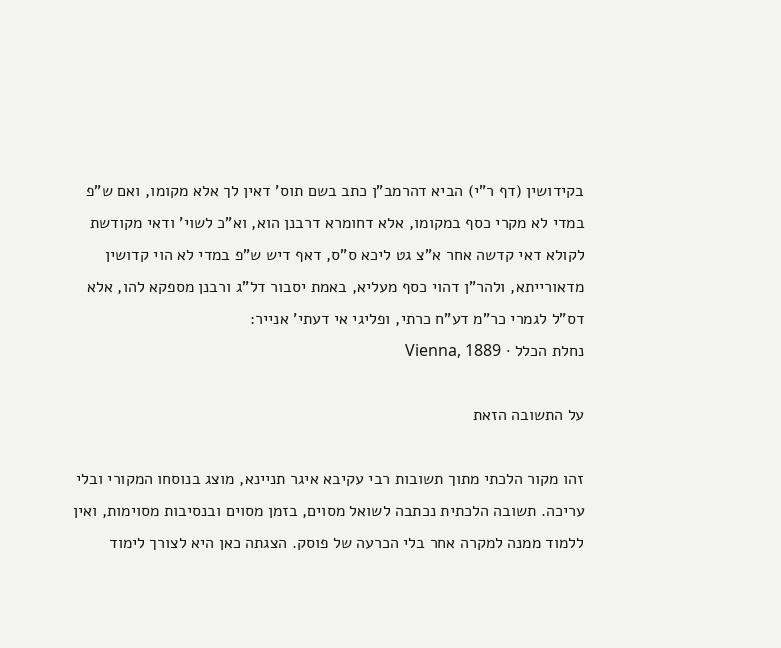בקידושין (דף ר"י) הביא דהרמב"ן כתב בשם תוס' דאין לך אלא מקומו, ואם ש"פ במדי לא מקרי כסף במקומו, אלא דחומרא דרבנן הוא, וא"כ לשוי' ודאי מקודשת לקולא דאי קדשה אחר א"צ גט ליכא ס"ס, דאף דיש ש"פ במדי לא הוי קדושין מדאורייתא, ולהר"ן דהוי כסף מעליא, באמת יסבור דל"ג ורבנן מספקא להו, אלא דס"ל לגמרי כר"מ דע"ח כרתי, ופליגי אי דעתי' אנייר:
נחלת הכלל · Vienna, 1889

על התשובה הזאת

זהו מקור הלכתי מתוך תשובות רבי עקיבא איגר תניינא, מוצג בנוסחו המקורי ובלי עריכה. תשובה הלכתית נכתבה לשואל מסוים, בזמן מסוים ובנסיבות מסוימות, ואין ללמוד ממנה למקרה אחר בלי הכרעה של פוסק. הצגתה כאן היא לצורך לימוד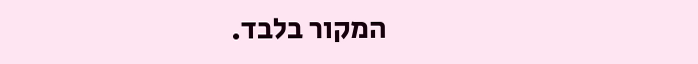המקור בלבד.